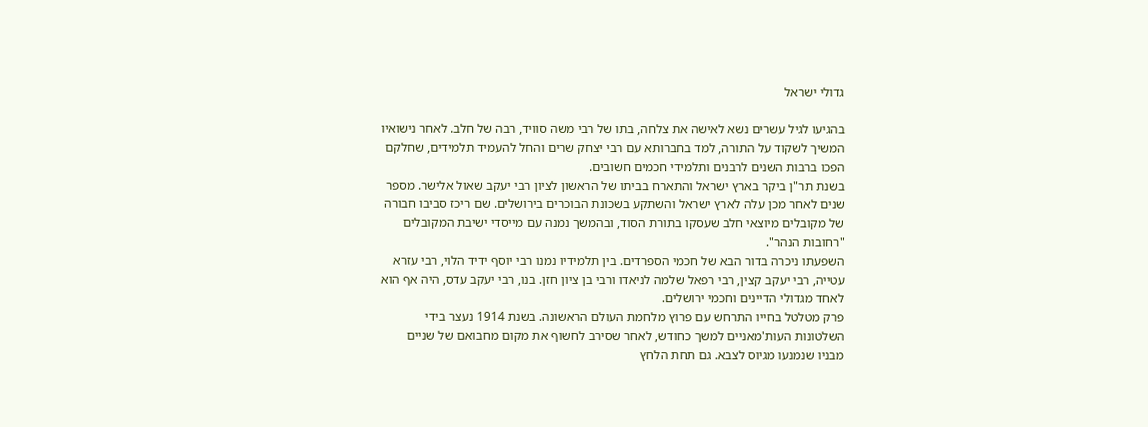גדולי ישראל

בהגיעו לגיל עשרים נשא לאישה את צלחה, בתו של רבי משה סוויד, רבה של חלב. לאחר נישואיו המשיך לשקוד על התורה, למד בחברותא עם רבי יצחק שרים והחל להעמיד תלמידים, שחלקם הפכו ברבות השנים לרבנים ותלמידי חכמים חשובים.
בשנת תר"ן ביקר בארץ ישראל והתארח בביתו של הראשון לציון רבי יעקב שאול אלישר. מספר שנים לאחר מכן עלה לארץ ישראל והשתקע בשכונת הבוכרים בירושלים. שם ריכז סביבו חבורה של מקובלים מיוצאי חלב שעסקו בתורת הסוד, ובהמשך נמנה עם מייסדי ישיבת המקובלים "רחובות הנהר".
השפעתו ניכרה בדור הבא של חכמי הספרדים. בין תלמידיו נמנו רבי יוסף ידיד הלוי, רבי עזרא עטייה, רבי יעקב קצין, רבי רפאל שלמה לניאדו ורבי בן ציון חזן. בנו, רבי יעקב עדס, היה אף הוא לאחד מגדולי הדיינים וחכמי ירושלים.
פרק מטלטל בחייו התרחש עם פרוץ מלחמת העולם הראשונה. בשנת 1914 נעצר בידי השלטונות העות'מאניים למשך כחודש, לאחר שסירב לחשוף את מקום מחבואם של שניים מבניו שנמנעו מגיוס לצבא. גם תחת הלחץ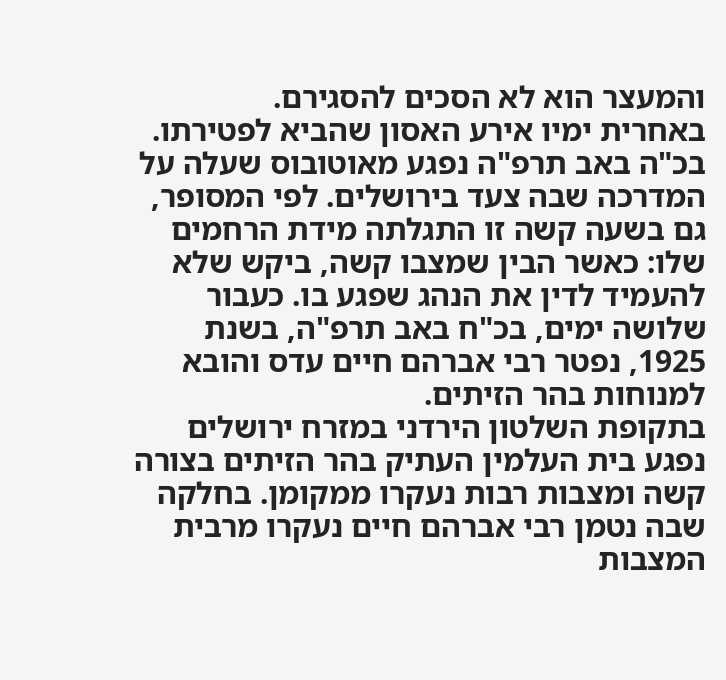והמעצר הוא לא הסכים להסגירם.
באחרית ימיו אירע האסון שהביא לפטירתו. בכ"ה באב תרפ"ה נפגע מאוטובוס שעלה על המדרכה שבה צעד בירושלים. לפי המסופר, גם בשעה קשה זו התגלתה מידת הרחמים שלו: כאשר הבין שמצבו קשה, ביקש שלא להעמיד לדין את הנהג שפגע בו. כעבור שלושה ימים, בכ"ח באב תרפ"ה, בשנת 1925, נפטר רבי אברהם חיים עדס והובא למנוחות בהר הזיתים.
בתקופת השלטון הירדני במזרח ירושלים נפגע בית העלמין העתיק בהר הזיתים בצורה קשה ומצבות רבות נעקרו ממקומן. בחלקה שבה נטמן רבי אברהם חיים נעקרו מרבית המצבות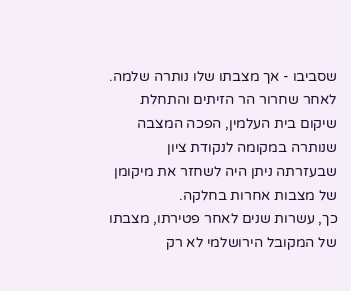שסביבו - אך מצבתו שלו נותרה שלמה. לאחר שחרור הר הזיתים והתחלת שיקום בית העלמין, הפכה המצבה שנותרה במקומה לנקודת ציון שבעזרתה ניתן היה לשחזר את מיקומן של מצבות אחרות בחלקה.
כך, עשרות שנים לאחר פטירתו, מצבתו של המקובל הירושלמי לא רק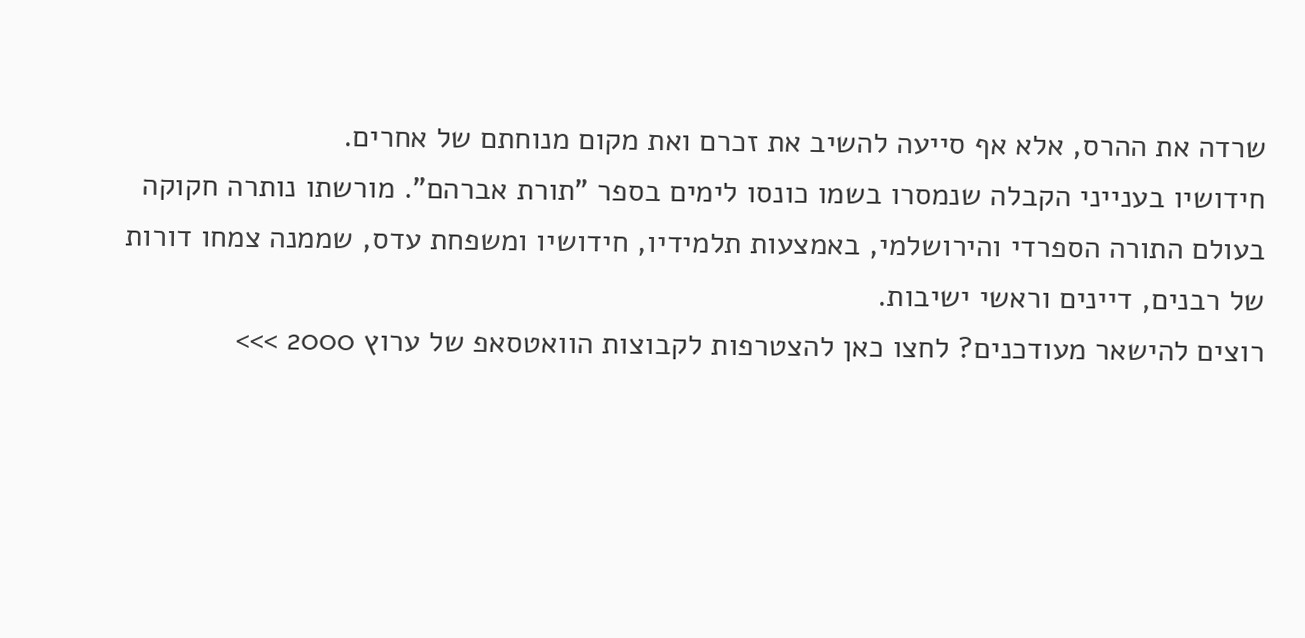שרדה את ההרס, אלא אף סייעה להשיב את זכרם ואת מקום מנוחתם של אחרים.
חידושיו בענייני הקבלה שנמסרו בשמו כונסו לימים בספר "תורת אברהם". מורשתו נותרה חקוקה בעולם התורה הספרדי והירושלמי, באמצעות תלמידיו, חידושיו ומשפחת עדס, שממנה צמחו דורות של רבנים, דיינים וראשי ישיבות.
רוצים להישאר מעודכנים? לחצו כאן להצטרפות לקבוצות הוואטסאפ של ערוץ 2000 >>>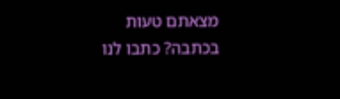מצאתם טעות בכתבה? כתבו לנו